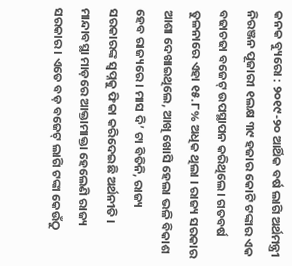କନକ ବ୍ୟୁରୋ : ୨୦୧୯-୨୦ ଆର୍ଥିକ ବର୍ଷ ଲାଗି ଅର୍ଥମନ୍ତ୍ରୀ ନିରଞ୍ଜନ ପୂଜାରୀ ୧ଲକ୍ଷ ୩୯ ହଜାର କୋଟି ଟଙ୍କାର ଏକ ବଢାଚଢା ବଜେଟ୍ ଉପସ୍ଥାପନ କରିଥିଲେ। ଗତବର୍ଷ ତୁଳନାରେ ଏହା ୧୫.୮% ଅଧିକ ଥିଲା । ରାଜ୍ୟ ସରକାର ଆଶା ଦେଖାଇଥିଲେ, ଆଖି ଖୋସି ହେଲା ଭଳି ବିକାଶ ହେବ ରାଜ୍ୟରେ । ମାସ ଦି’ ଟା ବିତିନି, ରାଜ୍ୟ ସରକାରଙ୍କ ସ୍ବପ୍ନକୁ ଫିକା କରିଦେଇଛି ଅର୍ଥନୀତି । ମାନ୍ଦାବସ୍ଥା ମାଡ଼ରେ ଆକ୍ତାମାକ୍ତା ହେଲେଣି ରାଜ୍ୟ ସରକାର । ଏତେ ବଡ଼ ବଜେଟ୍ ଲାଗି ଟଙ୍କା କେଉଁଠୁ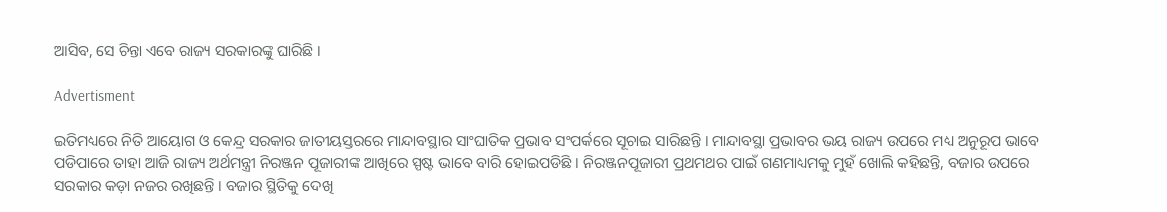ଆସିବ, ସେ ଚିନ୍ତା ଏବେ ରାଜ୍ୟ ସରକାରଙ୍କୁ ଘାରିଛି ।

Advertisment

ଇତିମଧ୍ୟରେ ନିତି ଆୟୋଗ ଓ କେନ୍ଦ୍ର ସରକାର ଜାତୀୟସ୍ତରରେ ମାନ୍ଦାବସ୍ଥାର ସାଂଘାତିକ ପ୍ରଭାବ ସଂପର୍କରେ ସୂଚାଇ ସାରିଛନ୍ତି । ମାନ୍ଦାବସ୍ଥା ପ୍ରଭାବର ଭୟ ରାଜ୍ୟ ଉପରେ ମଧ୍ୟ ଅନୁରୂପ ଭାବେ ପଡିପାରେ ତାହା ଆଜି ରାଜ୍ୟ ଅର୍ଥମନ୍ତ୍ରୀ ନିରଞ୍ଜନ ପୂଜାରୀଙ୍କ ଆଖିରେ ସ୍ପଷ୍ଟ ଭାବେ ବାରି ହୋଇପଡିଛି । ନିରଞ୍ଜନପୂଜାରୀ ପ୍ରଥମଥର ପାଇଁ ଗଣମାଧ୍ୟମକୁ ମୁହଁ ଖୋଲି କହିଛନ୍ତି, ବଜାର ଉପରେ ସରକାର କଡ଼ା ନଜର ରଖିଛନ୍ତି । ବଜାର ସ୍ଥିତିକୁ ଦେଖି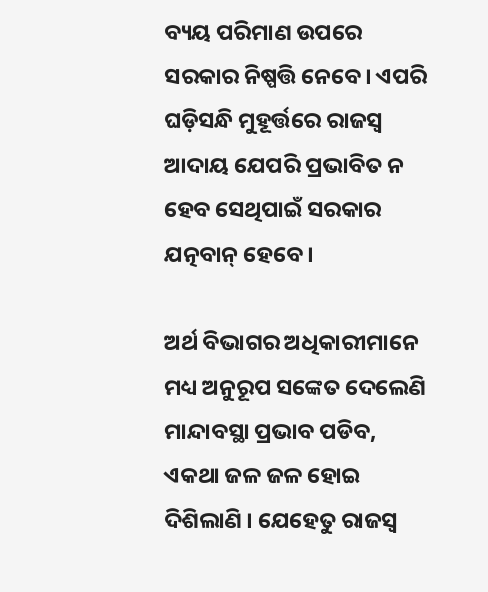ବ୍ୟୟ ପରିମାଣ ଉପରେ ସରକାର ନିଷ୍ପତ୍ତି ନେବେ। ଏପରି ଘଡ଼ିସନ୍ଧି ମୁହୂର୍ତ୍ତରେ ରାଜସ୍ବ ଆଦାୟ ଯେପରି ପ୍ରଭାବିତ ନ ହେବ ସେଥିପାଇଁ ସରକାର ଯତ୍ନବାନ୍ ହେବେ ।

ଅର୍ଥ ବିଭାଗର ଅଧିକାରୀମାନେ ମଧ୍ୟ ଅନୁରୂପ ସଙ୍କେତ ଦେଲେଣି ମାନ୍ଦାବସ୍ଥା ପ୍ରଭାବ ପଡିବ, ଏକଥା ଜଳ ଜଳ ହୋଇ ଦିଶିଲାଣି । ଯେହେତୁ ରାଜସ୍ବ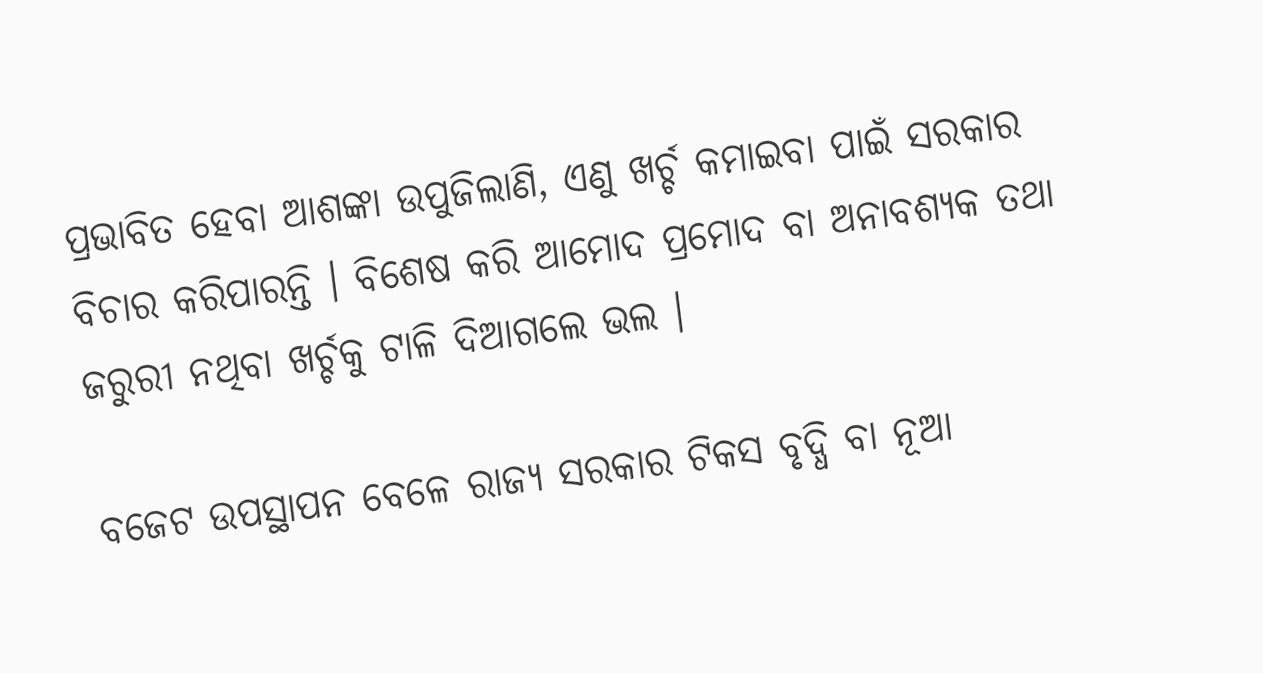ପ୍ରଭାବିତ ହେବା ଆଶଙ୍କା ଉପୁଜିଲାଣି, ଏଣୁ ଖର୍ଚ୍ଚ କମାଇବା ପାଇଁ ସରକାର ବିଚାର କରିପାରନ୍ତି । ବିଶେଷ କରି ଆମୋଦ ପ୍ରମୋଦ ବା ଅନାବଶ୍ୟକ ତଥା ଜରୁରୀ ନଥିବା ଖର୍ଚ୍ଚକୁ ଟାଳି ଦିଆଗଲେ ଭଲ ।

ବଜେଟ ଉପସ୍ଥାପନ ବେଳେ ରାଜ୍ୟ ସରକାର ଟିକସ ବୃଦ୍ଧି ବା ନୂଆ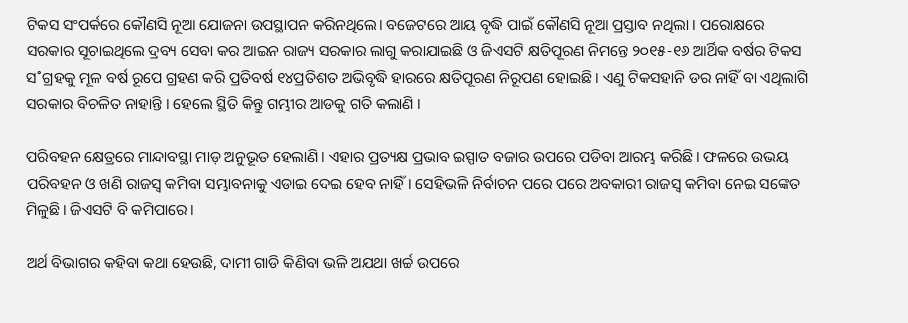ଟିକସ ସଂପର୍କରେ କୌଣସି ନୂଆ ଯୋଜନା ଉପସ୍ଥାପନ କରିନଥିଲେ। ବଜେଟରେ ଆୟ ବୃଦ୍ଧି ପାଇଁ କୌଣସି ନୂଆ ପ୍ରସ୍ତାବ ନଥିଲା । ପରୋକ୍ଷରେ ସରକାର ସୂଚାଇଥିଲେ ଦ୍ରବ୍ୟ ସେବା କର ଆଇନ ରାଜ୍ୟ ସରକାର ଲାଗୁ କରାଯାଇଛି ଓ ଜିଏସଟି କ୍ଷତିପୂରଣ ନିମନ୍ତେ ୨୦୧୫-୧୬ ଆର୍ଥିକ ବର୍ଷର ଟିକସ ସ˚ଗ୍ରହକୁ ମୂଳ ବର୍ଷ ରୂପେ ଗ୍ରହଣ କରି ପ୍ରତିବର୍ଷ ୧୪ପ୍ରତିଶତ ଅଭିବୃଦ୍ଧି ହାରରେ କ୍ଷତିପୂରଣ ନିରୂପଣ ହୋଇଛି । ଏଣୁ ଟିକସହାନି ଡର ନାହିଁ ବା ଏଥିଲାଗି ସରକାର ବିଚଳିତ ନାହାନ୍ତି । ହେଲେ ସ୍ଥିତି କିନ୍ତୁ ଗମ୍ଭୀର ଆଡକୁ ଗତି କଲାଣି ।

ପରିବହନ କ୍ଷେତ୍ରରେ ମାନ୍ଦାବସ୍ଥା ମାଡ଼ ଅନୁଭୂତ ହେଲାଣି। ଏହାର ପ୍ରତ୍ୟକ୍ଷ ପ୍ରଭାବ ଇସ୍ପାତ ବଜାର ଉପରେ ପଡିବା ଆରମ୍ଭ କରିଛି। ଫଳରେ ଉଭୟ ପରିବହନ ଓ ଖଣି ରାଜସ୍ବ କମିବା ସମ୍ଭାବନାକୁ ଏଡାଇ ଦେଇ ହେବ ନାହିଁ। ସେହିଭଳି ନିର୍ବାଚନ ପରେ ପରେ ଅବକାରୀ ରାଜସ୍ବ କମିବା ନେଇ ସଙ୍କେତ ମିଳୁଛି। ଜିଏସଟି ବି କମିପାରେ।

ଅର୍ଥ ବିଭାଗର କହିବା କଥା ହେଉଛି, ଦାମୀ ଗାଡି କିଣିବା ଭଳି ଅଯଥା ଖର୍ଚ୍ଚ ଉପରେ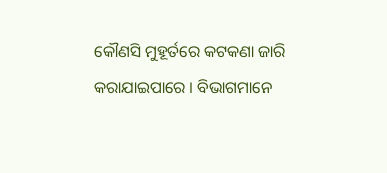କୌଣସି ମୁହୂର୍ତରେ କଟକଣା ଜାରି କରାଯାଇପାରେ । ବିଭାଗମାନେ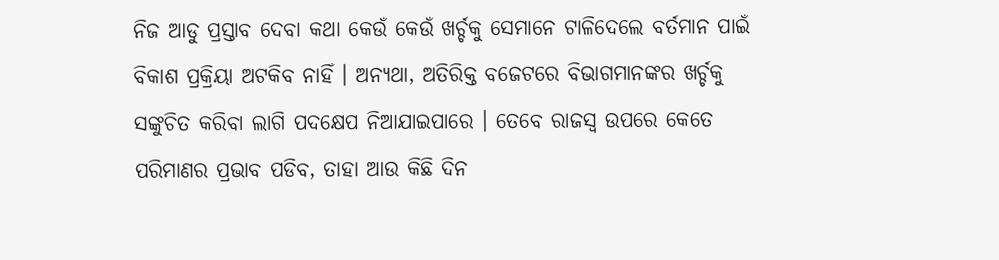ନିଜ ଆଡୁ ପ୍ରସ୍ତାବ ଦେବା କଥା କେଉଁ କେଉଁ ଖର୍ଚ୍ଚକୁ ସେମାନେ ଟାଳିଦେଲେ ବର୍ତମାନ ପାଇଁ ବିକାଶ ପ୍ରକ୍ରିୟା ଅଟକିବ ନାହିଁ । ଅନ୍ୟଥା, ଅତିରିକ୍ତ ବଜେଟରେ ବିଭାଗମାନଙ୍କର ଖର୍ଚ୍ଚକୁ ସଙ୍କୁଚିତ କରିବା ଲାଗି ପଦକ୍ଷେପ ନିଆଯାଇପାରେ । ତେବେ ରାଜସ୍ବ ଉପରେ କେତେ ପରିମାଣର ପ୍ରଭାବ ପଡିବ, ତାହା ଆଉ କିଛି ଦିନ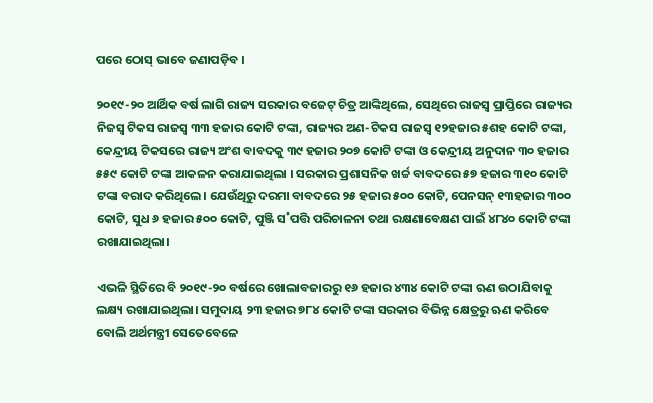ପରେ ଠୋସ୍ ଭାବେ ଜଣାପଡ଼ିବ ।

୨୦୧୯-୨୦ ଆର୍ଥିକ ବର୍ଷ ଲାଗି ରାଜ୍ୟ ସରକାର ବଜେଟ୍ ଚିତ୍ର ଆଙ୍କିଥିଲେ, ସେଥିରେ ରାଜସ୍ବ ପ୍ରାପ୍ତିରେ ରାଜ୍ୟର ନିଜସ୍ବ ଟିକସ ରାଜସ୍ବ ୩୩ ହଜାର କୋଟି ଟଙ୍କା, ରାଜ୍ୟର ଅଣ-ଟିକସ ରାଜସ୍ବ ୧୨ହଜାର ୫ଶହ କୋଟି ଟଙ୍କା, କେନ୍ଦ୍ରୀୟ ଟିକସରେ ରାଜ୍ୟ ଅଂଶ ବାବଦକୁ ୩୯ ହଜାର ୨୦୭ କୋଟି ଟଙ୍କା ଓ କେନ୍ଦ୍ରୀୟ ଅନୁଦାନ ୩୦ ହଜାର ୫୫୯ କୋଟି ଟଙ୍କା ଆକଳନ କରାଯାଇଥିଲା । ସରକାର ପ୍ରଶାସନିକ ଖର୍ଚ୍ଚ ବାବଦରେ ୫୭ ହଜାର ୩୧୦ କୋଟି ଟଙ୍କା ବରାଦ କରିଥିଲେ। ଯେଉଁଥିରୁ ଦରମା ବାବଦରେ ୨୫ ହଜାର ୫୦୦ କୋଟି, ପେନସନ୍ ୧୩ହଜାର ୩୦୦ କୋଟି, ସୁଧ ୬ ହଜାର ୫୦୦ କୋଟି, ପୁଞ୍ଜି ସ˚ପତ୍ତି ପରିଚାଳନା ତଥା ରକ୍ଷଣାବେକ୍ଷଣ ପାଇଁ ୪୮୪୦ କୋଟି ଟଙ୍କା ରଖାଯାଇଥିଲା।

ଏଭଳି ସ୍ଥିତିରେ ବି ୨୦୧୯-୨୦ ବର୍ଷରେ ଖୋଲାବଜାରରୁ ୧୬ ହଜାର ୪୩୪ କୋଟି ଟଙ୍କା ଋଣ ଉଠାଯିବାକୁ ଲକ୍ଷ୍ୟ ରଖାଯାଇଥିଲା। ସମୁଦାୟ ୨୩ ହଜାର ୭୮୪ କୋଟି ଟଙ୍କା ସରକାର ବିଭିନ୍ନ କ୍ଷେତ୍ରରୁ ଋଣ କରିବେ ବୋଲି ଅର୍ଥମନ୍ତ୍ରୀ ସେତେବେଳେ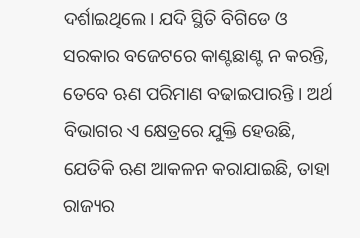ଦର୍ଶାଇଥିଲେ। ଯଦି ସ୍ଥିତି ବିଗିଡେ ଓ ସରକାର ବଜେଟରେ କାଣ୍ଟଛାଣ୍ଟ ନ କରନ୍ତି, ତେବେ ଋଣ ପରିମାଣ ବଢାଇପାରନ୍ତି । ଅର୍ଥ ବିଭାଗର ଏ କ୍ଷେତ୍ରରେ ଯୁକ୍ତି ହେଉଛି, ଯେତିକି ଋଣ ଆକଳନ କରାଯାଇଛି, ତାହା ରାଜ୍ୟର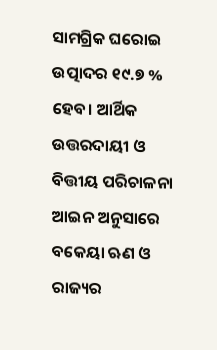ସାମଗ୍ରିକ ଘରୋଇ ଉତ୍ପାଦର ୧୯.୭ % ହେବ। ଆର୍ଥିକ ଉତ୍ତରଦାୟୀ ଓ ବିତ୍ତୀୟ ପରିଚାଳନା ଆଇନ ଅନୁସାରେ ବକେୟା ଋଣ ଓ ରାଜ୍ୟର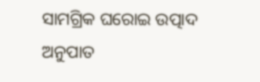ସାମଗ୍ରିକ ଘରୋଇ ଉତ୍ପାଦ ଅନୁପାତ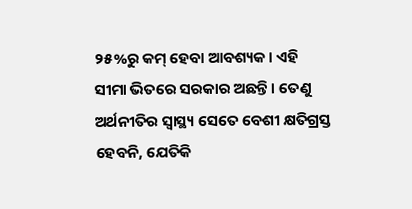୨୫%ରୁ କମ୍ ହେବା ଆବଶ୍ୟକ। ଏହି ସୀମା ଭିତରେ ସରକାର ଅଛନ୍ତି । ତେଣୁ ଅର୍ଥନୀତିର ସ୍ବାସ୍ଥ୍ୟ ସେତେ ବେଶୀ କ୍ଷତିଗ୍ରସ୍ତ ହେବନି, ଯେତିକି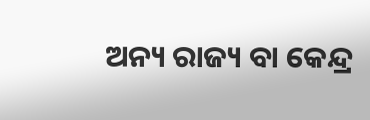ଅନ୍ୟ ରାଜ୍ୟ ବା କେନ୍ଦ୍ର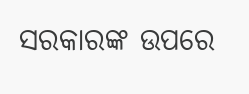ସରକାରଙ୍କ ଉପରେ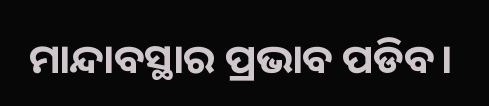ମାନ୍ଦାବସ୍ଥାର ପ୍ରଭାବ ପଡିବ।